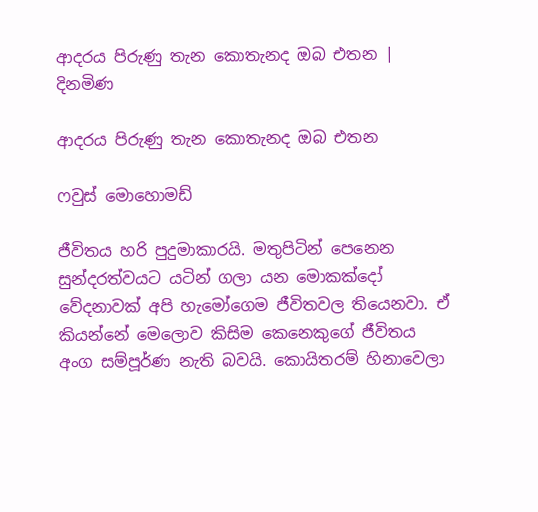ආදරය පිරුණු තැන කොතැනද ඔබ එතන | දිනමිණ

ආදරය පිරුණු තැන කොතැනද ඔබ එතන

ෆවුස් මොහොමඩ්

ජීවිතය හරි පුදුමාකාරයි. මතුපිටින් පෙනෙන සුන්දරත්වයට යටින් ගලා යන මොකක්දෝ වේදනාවක් අපි හැමෝගෙම ජීවිතවල තියෙනවා. ඒ කියන්නේ මෙලොව කිසිම කෙනෙකුගේ ජීවිතය අංග සම්පූර්ණ නැති බවයි. කොයිතරම් හිනාවෙලා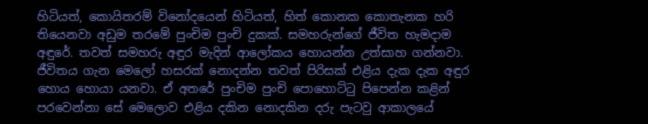හිටියත්, කොයිතරම් විනෝදයෙන් හිටියත්, හිත් කොනක කොතැනක හරි තියෙනවා අඩුම තරමේ පුංචිම පුංචි දුකක්. සමහරුන්ගේ ජීවිත හැමදාම අඳුරේ. තවත් සමහරු අඳුර මැදින් ආලෝකය හොයන්න උත්සාහ ගන්නවා. ජීවිතය ගැන මෙලෝ හසරක් නොදන්න තවත් පිරිසක් එළිය දැක දැක අඳුර හොය හොයා යනවා. ඒ අතරේ පුංචිම පුංචි පොහොට්ටු පිපෙන්න කළින් පරවෙන්නා සේ මෙලොව එළිය දකින නොදකින දරු පැටවු ආකාලයේ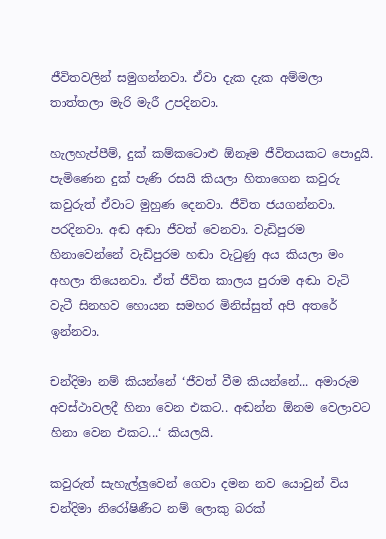ජීවිතවලින් සමුගන්නවා. ඒවා දැක දැක අම්මලා තාත්තලා මැරි මැරී උපදිනවා.

හැලහැප්පීම්, දුක් කම්කටොළු ඕනෑම ජීවිතයකට පොදුයි. පැමිණෙන දුක් පැණි රසයි කියලා හිතාගෙන කවුරු කවුරුත් ඒවාට මුහුණ දෙනවා. ජීවිත ජයගන්නවා. පරදිනවා. අඬ අඬා ජීවත් වෙනවා. වැඩිපුරම හිනාවෙන්නේ වැඩිපුරම හඬා වැටුණු අය කියලා මං අහලා තියෙනවා. ඒත් ජීවිත කාලය පුරාම අඬා වැටි වැටී සිනහව හොයන සමහර මිනිස්සුත් අපි අතරේ ඉන්නවා.

චන්දිමා නම් කියන්නේ ‘ජීවත් වීම කියන්නේ... අමාරුම අවස්ථාවලදී හිනා වෙන එකට.. අඬන්න ඕනම වෙලාවට හිනා වෙන එකට...‘ කියලයි.

කවුරුත් සැහැල්ලුවෙන් ගෙවා දමන නව යොවුන් විය චන්දිමා නිරෝෂිණීට නම් ලොකු බරක්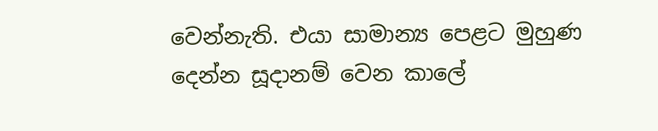වෙන්නැති. එයා සාමාන්‍ය පෙළට මුහුණ දෙන්න සූදානම් වෙන කාලේ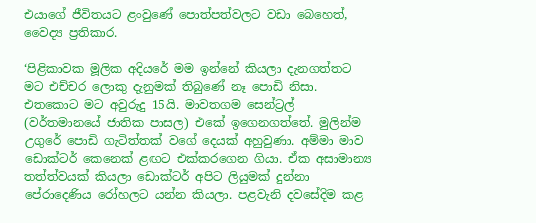එයාගේ ජීවිතයට ළංවුණේ පොත්පත්වලට වඩා බෙහෙත්, වෛද්‍ය ප්‍රතිකාර.

‘පිළිකාවක මූලික අදියරේ මම ඉන්නේ කියලා දැනගත්තට මට එච්චර ලොකු දැනුමක් තිබුණේ නෑ පොඩි නිසා. එතකොට මට අවුරුදු 15යි. මාවතගම සෙන්ට්‍රල් (වර්තමානයේ ජාතික පාසල) එකේ ඉගෙනගත්තේ. මුලින්ම උගුරේ පොඩි ගැටිත්තක් වගේ දෙයක් අහුවුණා. අම්මා මාව ඩොක්ටර් කෙනෙක් ළඟට එක්කරගෙන ගියා. ඒක අසාමාන්‍ය තත්ත්වයක් කියලා ඩොක්ටර් අපිට ලියුමක් දුන්නා පේරාදෙණිය රෝහලට යන්න කියලා. පළවැනි දවසේදිම කළ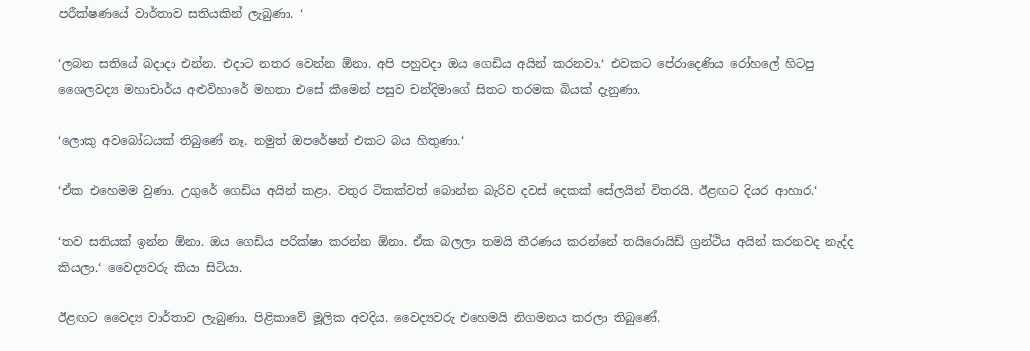පරීක්ෂණයේ වාර්තාව සතියකින් ලැබුණා. ‘

‘ලබන සතියේ බදාදා එන්න. එදාට නතර වෙන්න ඕනා. අපි පහුවදා ඔය ගෙඩිය අයින් කරනවා.‘ එවකට පේරාදෙණිය රෝහලේ හිටපු ශෛලවද්‍ය මහාචාර්ය අළුවිහාරේ මහතා එසේ කීමෙන් පසුව චන්දිමාගේ සිතට තරමක බියක් දැනුණා.

‘ලොකු අවබෝධයක් තිබුණේ නෑ. නමුත් ඔපරේෂන් එකට බය හිතුණා.‘

‘ඒක එහෙමම වුණා. උගුරේ ගෙඩිය අයින් කළා. වතුර ටිකක්වත් බොන්න බැරිව දවස් දෙකක් සේලයින් විතරයි. ඊළඟට දියර ආහාර.‘

‘තව සතියක් ඉන්න ඕනා. ඔය ගෙඩිය පරික්ෂා කරන්න ඕනා. ඒක බලලා තමයි තීරණය කරන්නේ තයිරොයිඩ් ග්‍රන්ථිය අයින් කරනවද නැද්ද කියලා.‘ වෛද්‍යවරු කියා සිටියා.

ඊළඟට වෛද්‍ය වාර්තාව ලැබුණා. පිළිකාවේ මූලික අවදිය. වෛද්‍යවරු එහෙමයි නිගමනය කරලා තිබුණේ.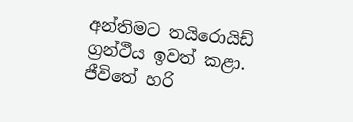අන්තිමට තයිරොයිඩ් ග්‍රන්ථීය ඉවත් කළා. ජීවිතේ හරි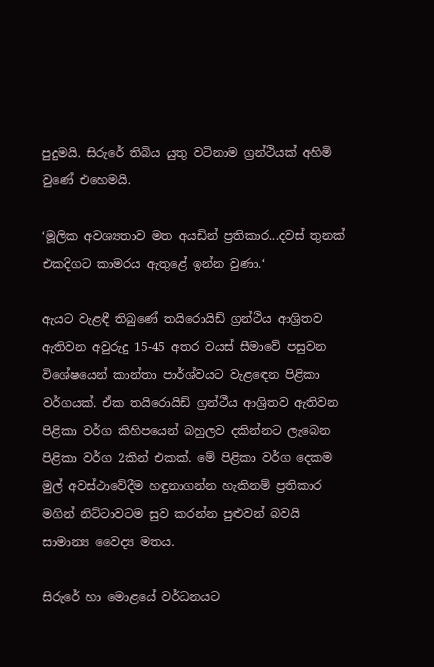පුදුමයි. සිරුරේ තිබිය යුතු වටිනාම ග්‍රන්ථියක් අහිමි වුණේ එහෙමයි.

‘මූලික අවශ්‍යතාව මත අයඩින් ප්‍රතිකාර...දවස් තුනක් එකදිගට කාමරය ඇතුළේ ඉන්න වුණා.‘

ඇයට වැළඳී තිබුණේ තයිරොයිඩ් ග්‍රන්ථිය ආශ්‍රිතව ඇතිවන අවුරුදු 15-45 අතර වයස් සීමාවේ පසුවන විශේෂයෙන් කාන්තා පාර්ශ්වයට වැළඳෙන පිළිකා වර්ගයක්. ඒක තයිරොයිඩ් ග්‍රන්ථීය ආශ්‍රිතව ඇතිවන පිළිකා වර්ග කිහිපයෙන් බහුලව දකින්නට ලැබෙන පිළිකා වර්ග 2කින් එකක්. මේ පිළිකා වර්ග දෙකම මුල් අවස්ථාවේදීම හඳුනාගන්න හැකිනම් ප්‍රතිකාර මගින් නිට්ටාවටම සුව කරන්න පුළුවන් බවයි සාමාන්‍ය වෛද්‍ය මතය.

සිරුරේ හා මොළයේ වර්ධනයට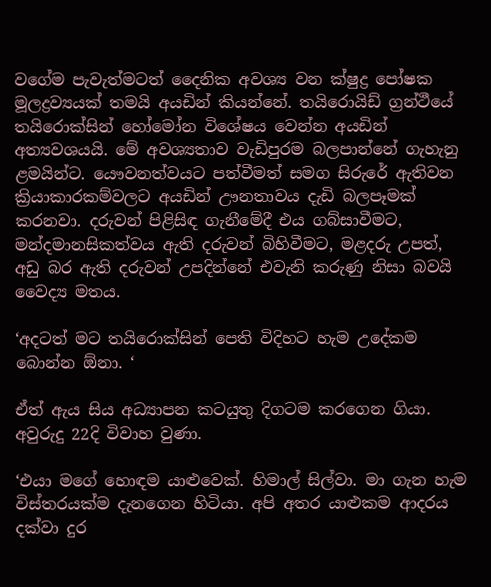වගේම පැවැත්මටත් දෛනික අවශ්‍ය වන ක්ෂුද්‍ර පෝෂක මූලද්‍රව්‍යයක් තමයි අයඩින් කියන්නේ. තයිරොයිඩ් ග්‍රන්ථීයේ තයිරොක්සින් හෝමෝන විශේෂය වෙන්න අයඩින් අත්‍යවශයයි. මේ අවශ්‍යතාව වැඩිපුරම බලපාන්නේ ගැහැනු ළමයින්ට. යෞවනත්වයට පත්වීමත් සමග සිරුරේ ඇතිවන ක්‍රියාකාරකම්වලට අයඩින් ඌනතාවය දැඩි බලපෑමක් කරනවා. දරුවන් පිළිසිඳ ගැනීමේදී එය ගබ්සාවීමට, මන්දමානසිකත්වය ඇති දරුවන් බිහිවීමට, මළදරු උපත්, අඩු බර ඇති දරුවන් උපදින්නේ එවැනි කරුණු නිසා බවයි වෛද්‍ය මතය.

‘අදටත් මට තයිරොක්සින් පෙති විදිහට හැම උදේකම බොන්න ඕනා. ‘

ඒත් ඇය සිය අධ්‍යාපන කටයුතු දිගටම කරගෙන ගියා. අවුරුදු 22දි විවාහ වුණා.

‘එයා මගේ හොඳම යාළුවෙක්. හිමාල් සිල්වා. මා ගැන හැම විස්තරයක්ම දැනගෙන හිටියා. අපි අතර යාළුකම ආදරය දක්වා දුර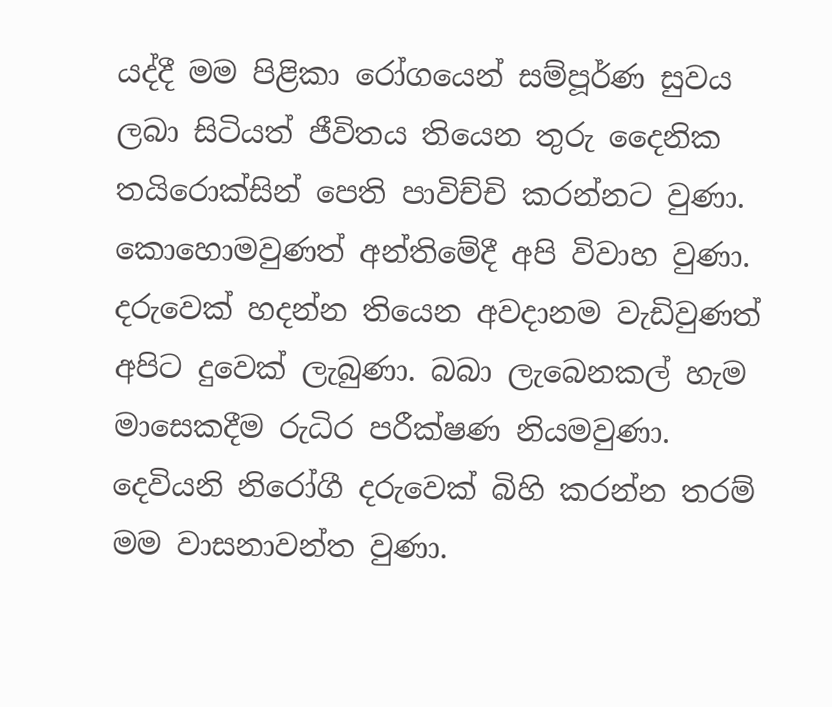යද්දී මම පිළිකා රෝගයෙන් සම්පූර්ණ සුවය ලබා සිටියත් ජීවිතය තියෙන තුරු දෛනික තයිරොක්සින් පෙති පාවිච්චි කරන්නට වුණා. කොහොමවුණත් අන්තිමේදී අපි විවාහ වුණා. දරුවෙක් හදන්න තියෙන අවදානම වැඩිවුණත් අපිට දුවෙක් ලැබුණා. බබා ලැබෙනකල් හැම මාසෙකදීම රුධිර පරීක්ෂණ නියමවුණා. දෙවියනි නිරෝගී දරුවෙක් බිහි කරන්න තරම් මම වාසනාවන්ත වුණා.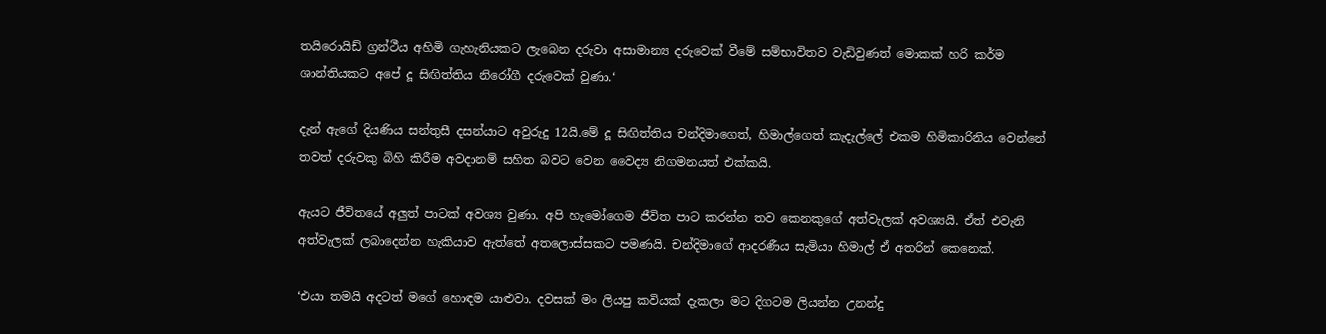තයිරොයිඩ් ග්‍රන්ථීය අහිමි ගැහැනියකට ලැබෙන දරුවා අසාමාන්‍ය දරුවෙක් වීමේ සම්භාවිතව වැඩිවුණත් මොකක් හරි කර්ම ශාන්තියකට අපේ දූ සිඟිත්තිය නිරෝගී දරුවෙක් වුණා.‘

දැන් ඇගේ දියණිය සන්තුසී දසන්යාට අවුරුදු 12යි.මේ දූ සිඟිත්තිය චන්දිමාගෙත්, හිමාල්ගෙත් කැදැල්ලේ එකම හිමිකාරිනිය වෙන්නේ තවත් දරුවකු බිහි කිරීම අවදානම් සහිත බවට වෙන වෛද්‍ය නිගමනයත් එක්කයි.

ඇයට ජීවිතයේ අලුත් පාටක් අවශ්‍ය වුණා. අපි හැමෝගෙම ජීවිත පාට කරන්න තව කෙනකුගේ අත්වැලක් අවශ්‍යයි. ඒත් එවැනි අත්වැලක් ලබාදෙන්න හැකියාව ඇත්තේ අතලොස්සකට පමණයි. චන්දිමාගේ ආදරණීය සැමියා හිමාල් ඒ අතරින් කෙනෙක්.

‘එයා තමයි අදටත් මගේ හොඳම යාළුවා. දවසක් මං ලියපු කවියක් දැකලා මට දිගටම ලියන්න උනන්දු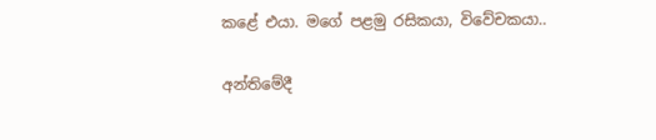කළේ එයා. මගේ පළමු රසිකයා, විවේචකයා..

අන්තිමේදී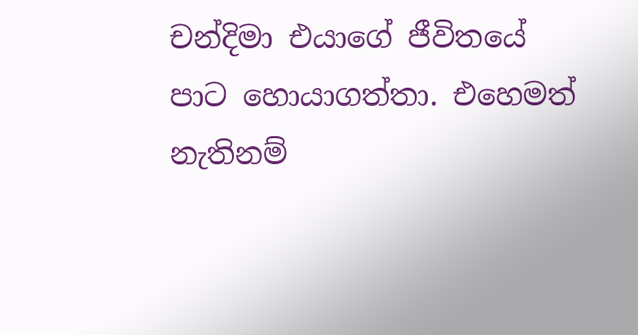චන්දිමා එයාගේ ජීවිතයේ පාට හොයාගත්තා. එහෙමත් නැතිනම්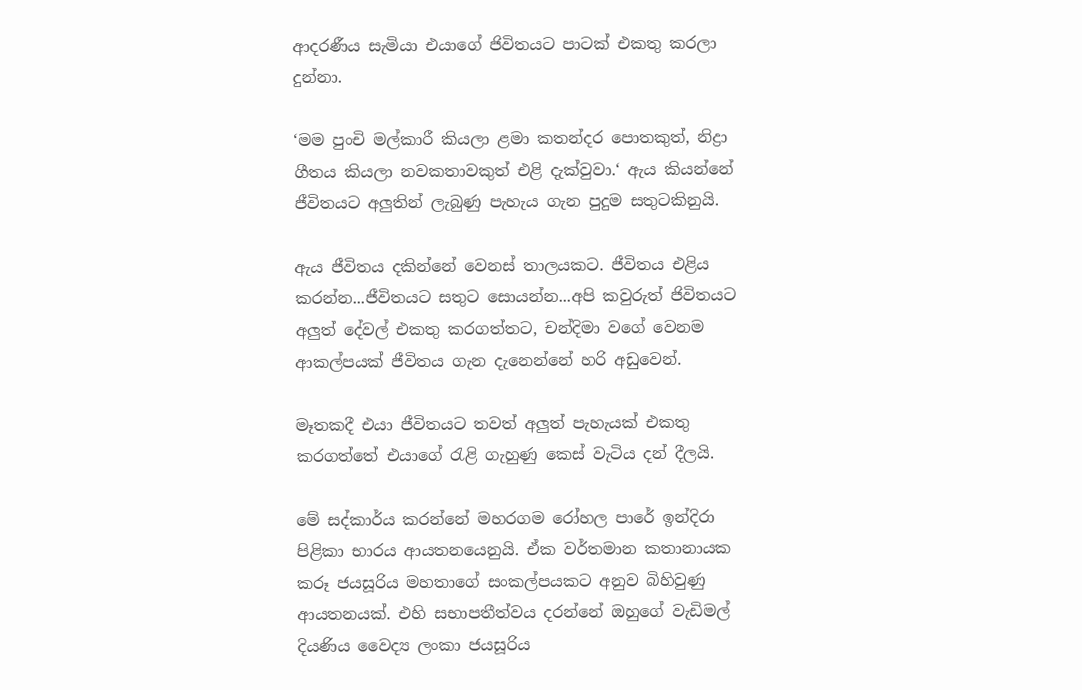ආදරණීය සැමියා එයාගේ ජිවිතයට පාටක් එකතු කරලා දුන්නා.

‘මම පුංචි මල්කාරී කියලා ළමා කතන්දර පොතකුත්, නිද්‍රා ගීතය කියලා නවකතාවකුත් එළි දැක්වුවා.‘ ඇය කියන්නේ ජීවිතයට අලුතින් ලැබුණු පැහැය ගැන පුදුම සතුටකිනුයි.

ඇය ජීවිතය දකින්නේ වෙනස් තාලයකට. ජීවිතය එළිය කරන්න...ජීවිතයට සතුට සොයන්න...අපි කවුරුත් ජිවිතයට අලුත් දේවල් එකතු කරගත්තට, චන්දිමා වගේ වෙනම ආකල්පයක් ජීවිතය ගැන දැනෙන්නේ හරි අඩුවෙන්.

මෑතකදී එයා ජීවිතයට තවත් අලුත් පැහැයක් එකතු කරගත්තේ එයාගේ රැළි ගැහුණු කෙස් වැටිය දන් දීලයි.

මේ සද්කාර්ය කරන්නේ මහරගම රෝහල පාරේ ඉන්දිරා පිළිකා භාරය ආයතනයෙනුයි. ඒක වර්තමාන කතානායක කරූ ජයසූරිය මහතාගේ සංකල්පයකට අනුව බිහිවුණු ආයතනයක්. එහි සභාපතීත්වය දරන්නේ ඔහුගේ වැඩිමල් දියණිය වෛද්‍ය ලංකා ජයසූරිය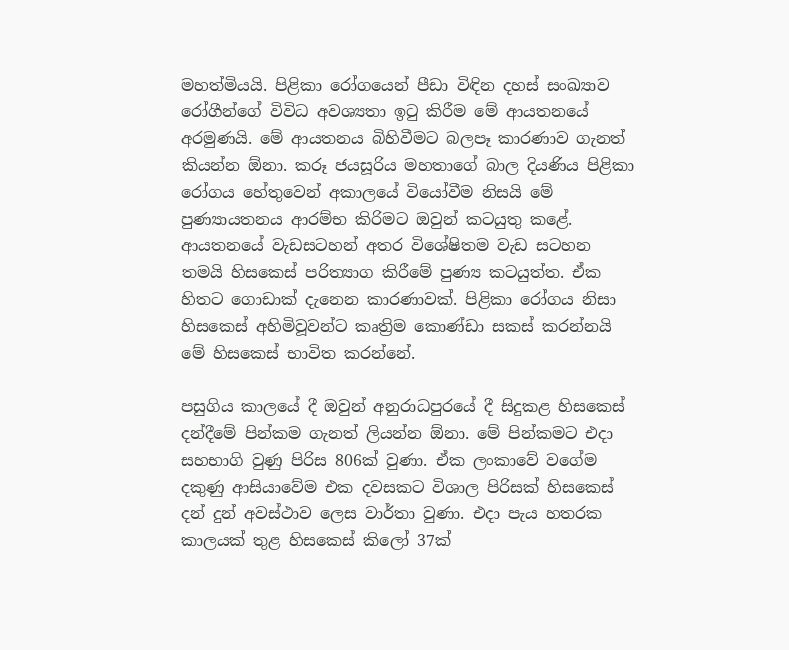මහත්මියයි. පිළිකා රෝගයෙන් පීඩා විඳින දහස් සංඛ්‍යාව රෝගීන්ගේ විවිධ අවශ්‍යතා ඉටු කිරීම මේ ආයතනයේ අරමුණයි. මේ ආයතනය බිහිවීමට බලපෑ කාරණාව ගැනත් කියන්න ඕනා. කරූ ජයසූරිය මහතාගේ බාල දියණිය පිළිකා රෝගය හේතුවෙන් අකාලයේ වියෝවීම නිසයි මේ පුණ්‍යායතනය ආරම්භ කිරිමට ඔවුන් කටයුතු කළේ. ආයතනයේ වැඩසටහන් අතර විශේෂිතම වැඩ සටහන තමයි හිසකෙස් පරිත්‍යාග කිරීමේ පුණ්‍ය කටයුත්ත. ඒක හිතට ගොඩාක් දැනෙන කාරණාවක්. පිළිකා රෝගය නිසා හිසකෙස් අහිමිවූවන්ට කෘත්‍රිම කොණ්ඩා සකස් කරන්නයි මේ හිසකෙස් භාවිත කරන්නේ.

පසුගිය කාලයේ දී ඔවුන් අනුරාධපුරයේ දී සිදුකළ හිසකෙස් දන්දීමේ පින්කම ගැනත් ලියන්න ඕනා. මේ පින්කමට එදා සහභාගි වුණු පිරිස 806ක් වුණා. ඒක ලංකාවේ වගේම දකුණු ආසියාවේම එක දවසකට විශාල පිරිසක් හිසකෙස් දන් දුන් අවස්ථාව ලෙස වාර්තා වුණා. එදා පැය හතරක කාලයක් තුළ හිසකෙස් කිලෝ 37ක්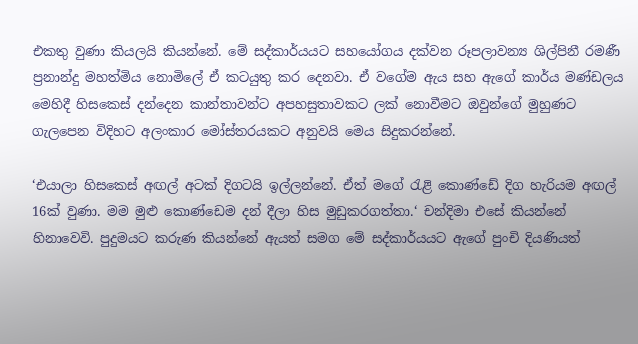එකතු වුණා කියලයි කියන්නේ. මේ සද්කාර්යයට සහයෝගය දක්වන රූපලාවන්‍ය ශිල්පිනී රමණී ප්‍රනාන්දු මහත්මිය නොමිලේ ඒ කටයුතු කර දෙනවා. ඒ වගේම ඇය සහ ඇගේ කාර්ය මණ්ඩලය මෙහිදී හිසකෙස් දන්දෙන කාන්තාවන්ට අපහසුතාවකට ලක් නොවීමට ඔවුන්ගේ මුහුණට ගැලපෙන විදිහට අලංකාර මෝස්තරයකට අනුවයි මෙය සිදුකරන්නේ.

‘එයාලා හිසකෙස් අඟල් අටක් දිගටයි ඉල්ලන්නේ. ඒත් මගේ රැළි කොණ්ඩේ දිග හැරියම අඟල් 16ක් වුණා. මම මුළු කොණ්ඩෙම දන් දීලා හිස මුඩුකරගත්තා.‘ චන්දිමා එසේ කියන්නේ හිනාවෙවි. පුදුමයට කරුණ කියන්නේ ඇයත් සමග මේ සද්කාර්යයට ඇගේ පුංචි දියණියත්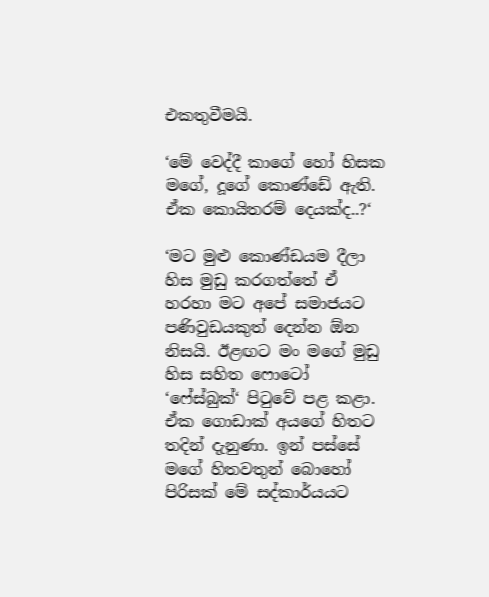එකතුවීමයි.

‘මේ වෙද්දී කාගේ හෝ හිසක මගේ, දූගේ කොණ්ඩේ ඇති. ඒක කොයිතරම් දෙයක්ද..?‘

‘මට මුළු කොණ්ඩයම දීලා හිස මුඩු කරගත්තේ ඒ හරහා මට අපේ සමාජයට පණිවුඩයකුත් දෙන්න ඕන නිසයි. ඊළඟට මං මගේ මුඩු හිස සහිත ෆොටෝ ‘ෆේස්බුක්‘ පිටුවේ පළ කළා. ඒක ගොඩාක් අයගේ හිතට තදින් දැනුණා. ඉන් පස්සේ මගේ හිතවතුන් බොහෝ පිරිසක් මේ සද්කාර්යයට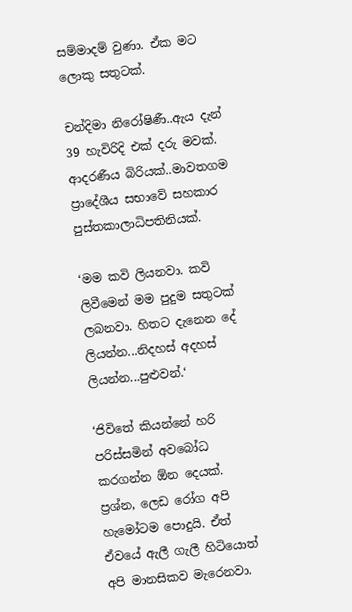සම්මාදම් වුණා. ඒක මට ලොකු සතුටක්.

චන්දිමා නිරෝෂිණී..ඇය දැන් 39 හැවිරිදි එක් දරු මවක්. ආදරණීය බිරියක්..මාවතගම ප්‍රාදේශීය සභාවේ සහකාර පුස්තකාලාධිපතිනියක්.

‘මම කවි ලියනවා. කවි ලිවීමෙන් මම පුදුම සතුටක් ලබනවා. හිතට දැනෙන දේ ලියන්න...නිදහස් අදහස් ලියන්න...පුළුවන්.‘

‘ජිවිතේ කියන්නේ හරි පරිස්සමින් අවබෝධ කරගන්න ඕන දෙයක්. ප්‍රශ්න, ලෙඩ රෝග අපි හැමෝටම පොදුයි. ඒත් ඒවයේ ඇලී ගැලී හිටියොත් අපි මානසිකව මැරෙනවා.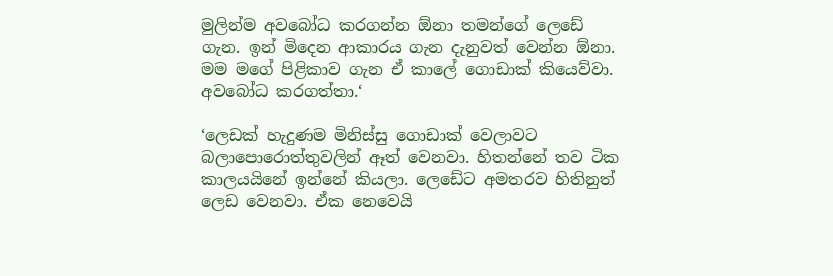මුලින්ම අවබෝධ කරගන්න ඕනා තමන්ගේ ලෙඩේ ගැන. ඉන් මිදෙන ආකාරය ගැන දැනුවත් වෙන්න ඕනා. මම මගේ පිළිකාව ගැන ඒ කාලේ ගොඩාක් කියෙව්වා. අවබෝධ කරගත්තා.‘

‘ලෙඩක් හැදුණම මිනිස්සු ගොඩාක් වෙලාවට බලාපොරොත්තුවලින් ඈත් වෙනවා. හිතන්නේ තව ටික කාලයයිනේ ඉන්නේ කියලා. ලෙඩේට අමතරව හිතිනුත් ලෙඩ වෙනවා. ඒක නෙවෙයි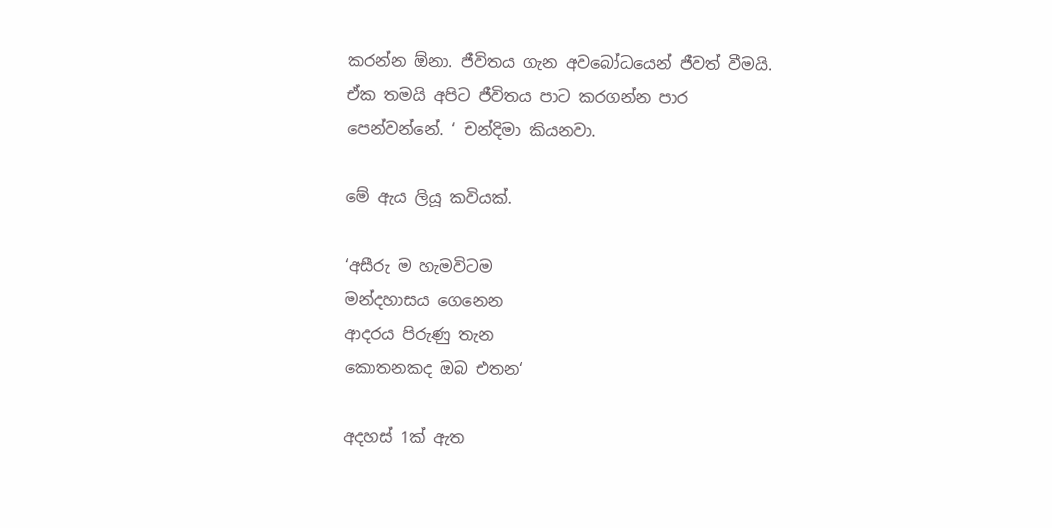කරන්න ඕනා. ජීවිතය ගැන අවබෝධයෙන් ජීවත් වීමයි. ඒක තමයි අපිට ජීවිතය පාට කරගන්න පාර පෙන්වන්නේ. ‘ චන්දිමා කියනවා.

මේ ඇය ලියූ කවියක්.

‘අසීරු ම හැමවිටම
මන්දහාසය ගෙනෙන
ආදරය පිරුණු තැන
කොතනකද ඔබ එතන‘

අදහස් 1ක් ඇත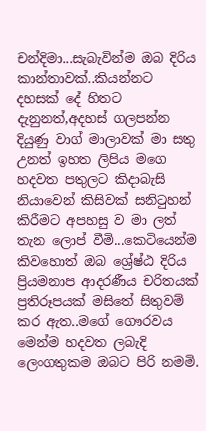චන්දිමා...සැබැවින්ම ඔබ දිරිය කාන්තාවක්..කියන්නට දහසක් දේ හිතට දැනුනත්,අදහස් ගලපන්න දියුණු වාග් මාලාවක් මා සතු උනත් ඉහත ලිපිය මගෙ හදවත පතුලට කිදාබැසි නියාවෙන් කිසිවක් සනිටුහන් කිරීමට අපහසු ව මා ලත් තැන ලොප් වීමි...කෙටියෙන්ම කිවහොත් ඔබ ශ්‍රේෂ්ඨ දිරිය ප්‍රියමනාප ආදරණීය චරිතයක් ප්‍රතිරූපයක් මසිතේ සිතුවම් කර ඇත..මගේ ගෞරවය මෙන්ම හදවත ලබැදි ලෙංගතුකම ඔබට පිරි නමමි.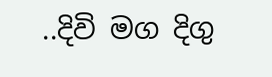..දිවි මග දිගු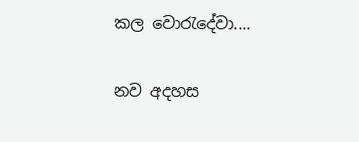කල වොරැදේවා....

නව අදහස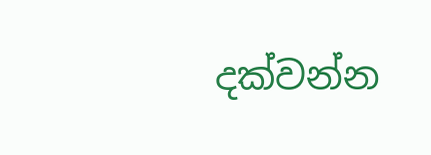දක්වන්න